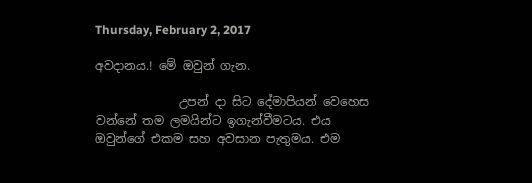Thursday, February 2, 2017

අවදානය.! මේ ඔවුන් ගැන.

              උපන් දා සිට දේමාපියන් වෙහෙස වන්නේ තම ලමයින්ට ඉගැන්වීමටය. එය ඔවුන්ගේ එකම සහ අවසාන පැතුමය. එම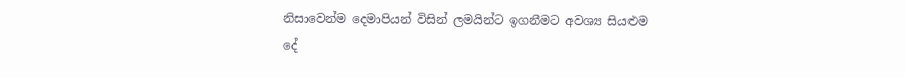නිසාවෙන්ම දෙමාපියන් විසින් ලමයින්ට ඉගනීමට අවශ්‍ය සියළුම දේ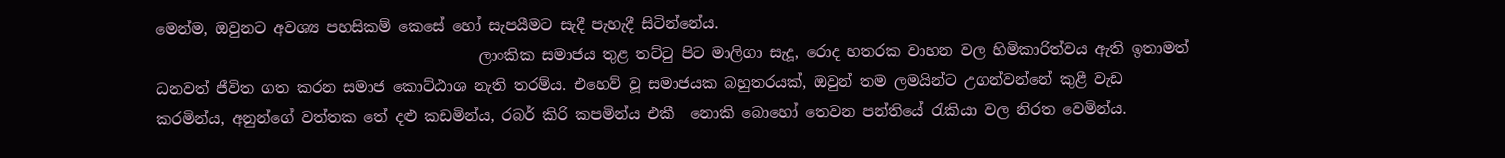මෙන්ම, ඔවුනට අවශ්‍ය පහසිකම් කෙසේ හෝ සැපයීමට සැදී පැහැදී සිටින්නේය.
                                           ලාංකික සමාජය තුළ තට්ටු පිට මාලිගා සැදූ, රොද හතරක වාහන වල හිමිකාරිත්වය ඇති ඉතාමත් ධනවත් ජීවිත ගත කරන සමාජ කොට්ඨාශ නැති තරම්ය. එහෙව් වූ සමාජයක බහුතරයක්, ඔවුන් තම ලමයින්ට උගන්වන්නේ කුළී වැඩ කරමින්ය, අනුන්ගේ වත්තක තේ දළු කඩමින්ය, රබර් කිරි කපමින්ය එකී  නොකි බොහෝ තෙවන පන්තියේ රැකියා වල නිරත වෙමින්ය.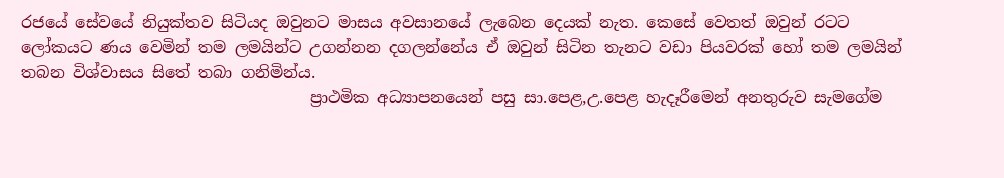රජයේ සේවයේ නියුක්තව සිටියද ඔවුනට මාසය අවසානයේ ලැබෙන දෙයක් නැත. කෙසේ වෙතත් ඔවුන් රටට ලෝකයට ණය වෙමින් තම ලමයින්ට උගන්නන දගලන්නේය ඒ ඔවුන් සිටින තැනට වඩා පියවරක් හෝ තම ලමයින් තබන විශ්වාසය සිතේ තබා ගනිමින්ය.
                                    ප්‍රාථමික අධ්‍යාපනයෙන් පසු සා.පෙළ,උ.පෙළ හැදෑරීමෙන් අනතුරුව සැමගේම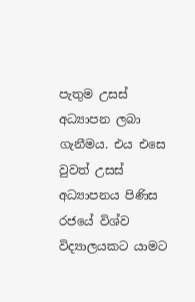පැතුම උසස් අධ්‍යාපන ලබා ගැනීමය. එය එසෙ වුවත් උසස් අධ්‍යාපනය පිණිස රජයේ විශ්ව විද්‍යාලයකට යාමට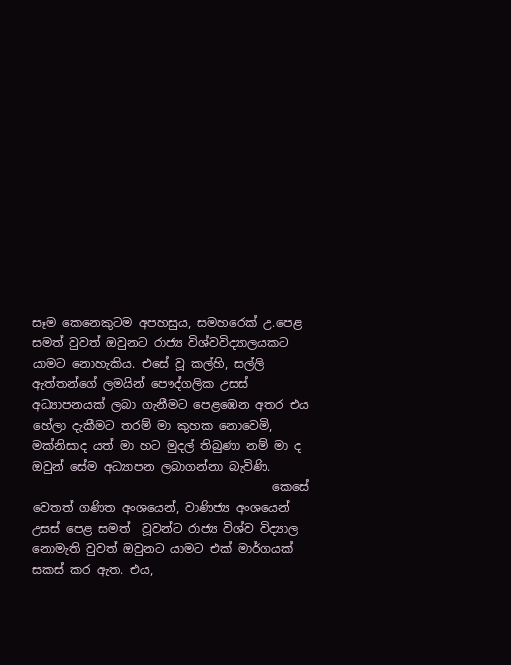සෑම කෙනෙකුටම අපහසුය, සමහරෙක් උ.පෙළ සමත් වුවත් ඔවුනට රාජ්‍ය විශ්වවිද්‍යාලයකට යාමට නොහැකිය. එසේ වූ කල්හි, සල්ලි ඇත්තන්ගේ ලමයින් පෞද්ගලික උසස් අධ්‍යාපනයක් ලබා ගැනීමට පෙළඹෙන අතර එය හේලා දැකීමට තරම් මා කුහක නොවෙමි, මක්නිසාද යත් මා හට මුදල් තිබුණා නම් මා ද ඔවුන් සේම අධ්‍යාපන ලබාගන්නා බැවිණි.
                                        කෙසේ වෙතත් ගණිත අංශයෙන්, වාණිජ්‍ය අංශයෙන් උසස් පෙළ සමත්  වූවන්ට රාජ්‍ය විශ්ව විද්‍යාල නොමැති වුවත් ඔවුනට යාමට එක් මාර්ගයක් සකස් කර ඇත. එය,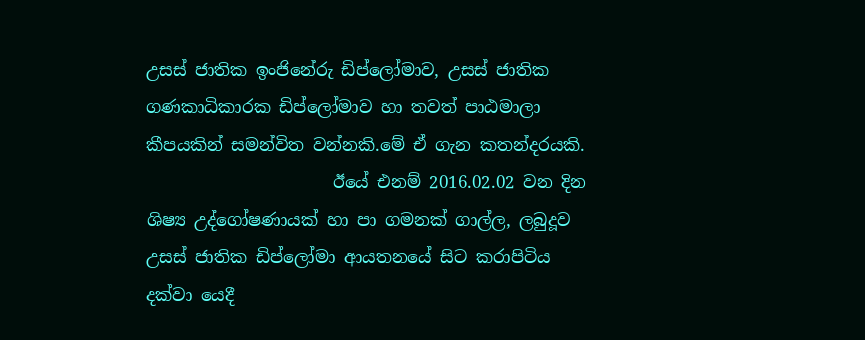උසස් ජාතික ඉංජිනේරු ඩිප්ලෝමාව, උසස් ජාතික ගණකාධිකාරක ඩිප්ලෝමාව හා තවත් පාඨමාලා කීපයකින් සමන්විත වන්නකි.මේ ඒ ගැන කතන්දරයකි.
                      ඊයේ එනම් 2016.02.02 වන දින ශිෂ්‍ය උද්ගෝෂණායක් හා පා ගමනක් ගාල්ල, ලබුදූව උසස් ජාතික ඩිප්ලෝමා ආයතනයේ සිට කරාපිටිය දක්වා යෙදී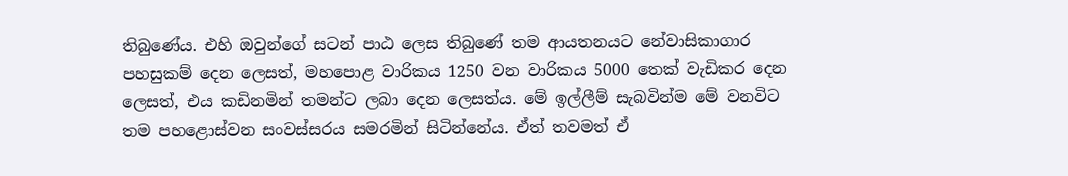තිබුණේය. එහි ඔවුන්ගේ සටන් පාඨ ලෙස තිබුණේ තම ආයතනයට නේවාසිකාගාර පහසුකම් දෙන ලෙසත්, මහපොළ වාරිකය 1250 වන වාරිකය 5000 තෙක් වැඩිකර දෙන ලෙසත්, එය කඩිනමින් තමන්ට ලබා දෙන ලෙසත්ය. මේ ඉල්ලීම් සැබවින්ම මේ වනවිට තම පහළොස්වන සංවස්සරය සමරමින් සිටින්නේය. ඒත් තවමත් ඒ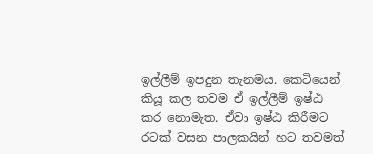ඉල්ලීම් ඉපදුන තැනමය. කෙටියෙන් කියූ කල තවම ඒ ඉල්ලීම් ඉෂ්ඨ කර නොමැත. ඒවා ඉෂ්ඨ කිරීමට රටක් වසන පාලකයින් හට තවමත්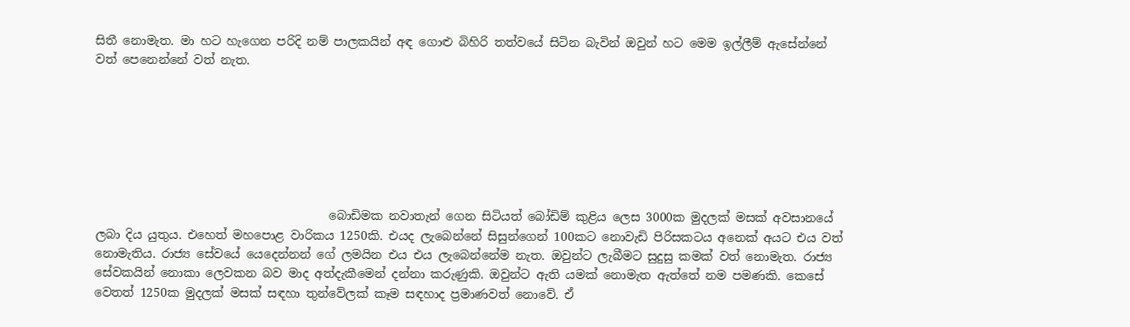සිතී නොමැත. මා හට හැගෙන පරිදි නම් පාලකයින් අඳ ගොළු බිහිරි තත්වයේ සිටින බැවින් ඔවුන් හට මෙම ඉල්ලීම් ඇසේන්නේ වත් පෙනෙන්නේ වත් නැත.







                                       බොඩිමක නවාතැන් ගෙන සිටියත් බෝඩිම් කුළිය ලෙස 3000ක මුදලක් මසක් අවසානයේ ලබා දිය යුතුය. එහෙත් මහපොළ වාරිකය 1250කි. එයද ලැබෙන්නේ සිසුන්ගෙන් 100කට නොවැඩි පිරිසකටය අනෙක් අයට එය වත් නොමැතිය. රාජ්‍ය සේවයේ යෙදෙන්නන් ගේ ලමයින එය එය ලැබෙන්නේම නැත. ඔවුන්ට ලැබීමට සුදුසු කමක් වත් නොමැත. රාජ්‍ය සේවකයින් නොකා ලෙවකන බව මාද අත්දැකීමෙන් දන්නා කරුණුකි. ඔවුන්ට ඇති යමක් නොමැත ඇත්තේ නම පමණකි. කෙසේ වෙතත් 1250ක මුදලක් මසක් සඳහා තුන්වේලක් කෑම සඳහාද ප්‍රමාණවත් නොවේ. ඒ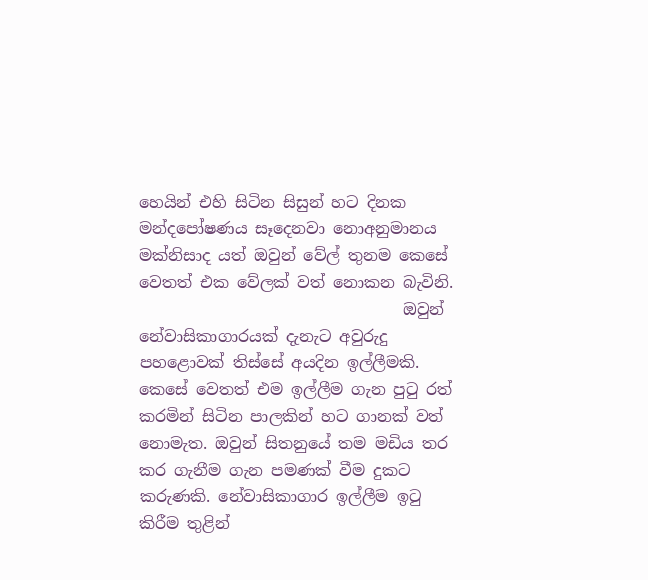හෙයින් එහි සිටින සිසුන් හට දිනක මන්දපෝෂණය සෑදෙනවා නොඅනුමානය මක්නිසාද යත් ඔවුන් වේල් තුනම කෙසේ වෙතත් එක වේලක් වත් නොකන බැවිනි.
                                 ඔවුන් නේවාසිකාගාරයක් දැනැට අවුරුදු පහළොවක් තිස්සේ අයදින ඉල්ලීමකි. කෙසේ වෙතත් එම ඉල්ලීම ගැන පුටු රත් කරමින් සිටින පාලකින් හට ගානක් වත් නොමැත. ඔවුන් සිතනුයේ තම මඩිය තර කර ගැනීම ගැන පමණක් වීම දුකට කරුණකි. නේවාසිකාගාර ඉල්ලීම ඉටු කිරීම තුළින්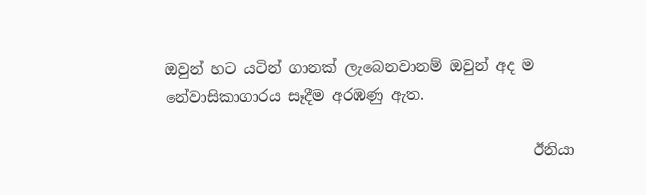ඔවුන් හට යටින් ගානක් ලැබෙනවානම් ඔවුන් අද ම නේවාසිකාගාරය සෑදීම අරඹණු ඇත.

                                                 ඊනියා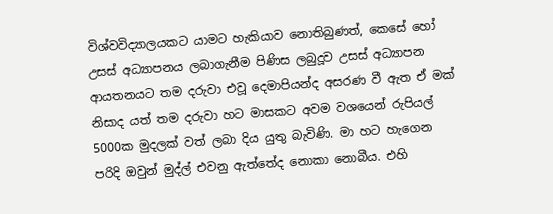විශ්වවිද්‍යාලයකට යාමට හැකියාව නොතිබුණත්, කෙසේ හෝ උසස් අධ්‍යාපනය ලබාගැනීම පිණිස ලබුදූව උසස් අධ්‍යාපන ආයතනයට තම දරුවා එවූ දෙමාපියන්ද අසරණ වී ඇත ඒ මක් නිසාද යත් තම දරුවා හට මාසකට අවම වශයෙන් රුපියල් 5000ක මුදලක් වත් ලබා දිය යුතු බැවිණි. මා හට හැගෙන පරිදි ඔවුන් මුද්ල් එවනු ඇත්තේද නොකා නොබීය. එහි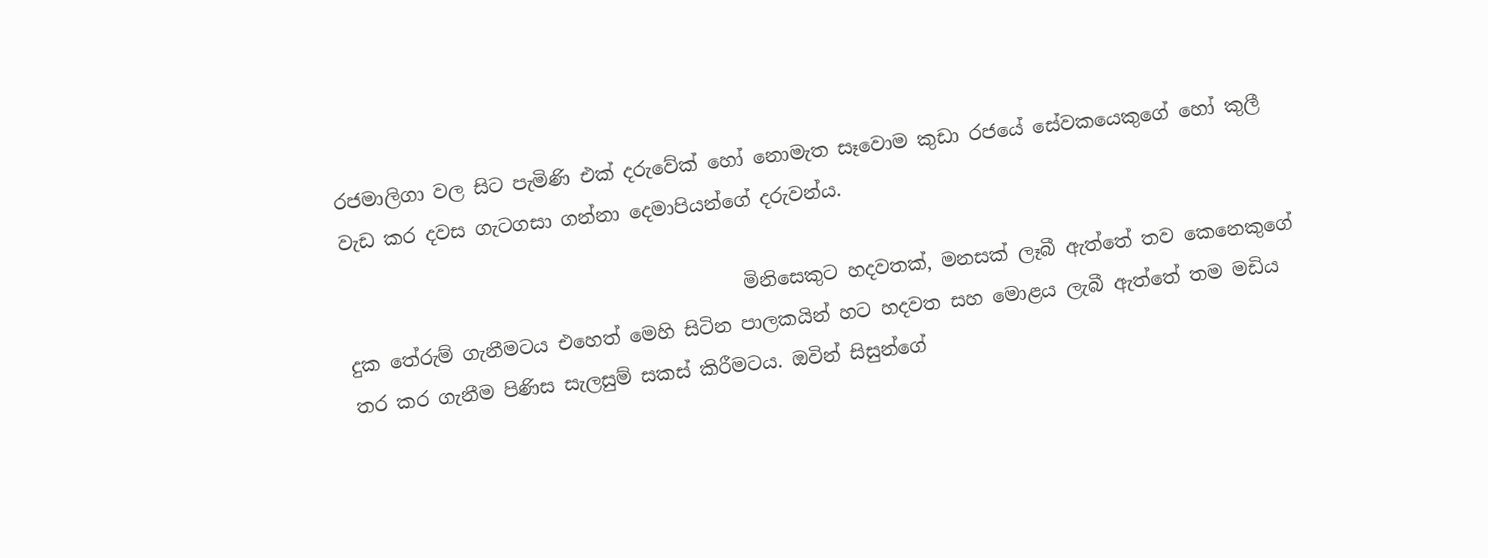රජමාලිගා වල සිට පැමිණි එක් දරුවේක් හෝ නොමැත සෑවොම කුඩා රජයේ සේවකයෙකුගේ හෝ කුලී වැඩ කර දවස ගැටගසා ගන්නා දෙමාපියන්ගේ දරුවන්ය.

                                          මිනිසෙකුට හදවතක්, මනසක් ලෑබී ඇත්තේ තව කෙනෙකුගේ දුක තේරුම් ගැනීමටය එහෙත් මෙහි සිටින පාලකයින් හට හදවත සහ මොළය ලැබී ඇත්තේ තම මඩිය තර කර ගැනීම පිණිස සැලසුම් සකස් කිරීමටය. ඔවින් සිසුන්ගේ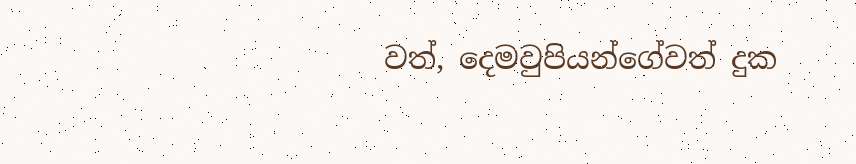වත්, දෙමවුපියන්ගේවත් දුක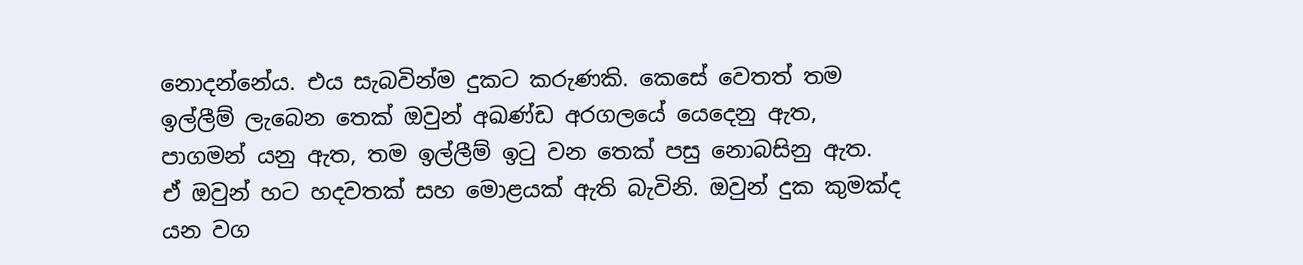නොදන්නේය. එය සැබවින්ම දුකට කරුණකි. කෙසේ වෙතත් තම ඉල්ලීම් ලැබෙන තෙක් ඔවුන් අඛණ්ඩ අරගලයේ යෙදෙනු ඇත, පාගමන් යනු ඇත, තම ඉල්ලීම් ඉටු වන තෙක් පසු නොබසිනු ඇත. ඒ ඔවුන් හට හදවතක් සහ මොළයක් ඇති බැවිනි. ඔවුන් දුක කුමක්ද යන වග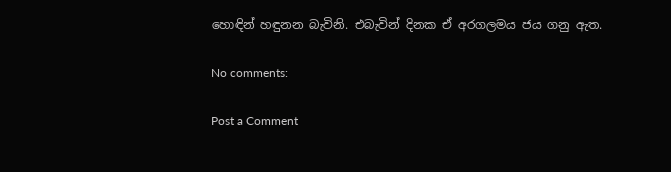හොඳින් හඳුනන බැවිනි. එබැවින් දිනක ඒ අරගලමය ජය ගනු ඇත.

No comments:

Post a Comment